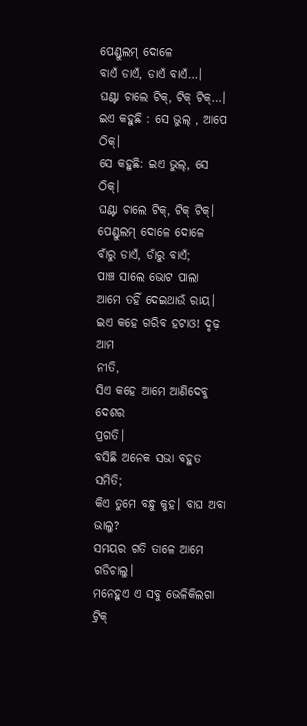ପେଣ୍ଡୁଲମ୍ ଦୋଳେ
ବାଏଁ ଡାଏଁ, ଡାଏଁ ବାଏଁ…।
ଘଣ୍ଟା ଚାଲେ ଟିକ୍, ଟିକ୍ ଟିକ୍…।
ଇଏ କହୁଛି : ସେ ଭୁଲ୍ , ଆପେ ଠିକ୍।
ସେ କହୁଛି: ଇଏ ଭୁଲ୍, ସେ ଠିକ୍।
ଘଣ୍ଟା ଚାଲେ ଟିକ୍, ଟିକ୍ ଟିକ୍।
ପେଣ୍ଡୁଲମ୍ ଦୋଳେ ଦୋଳେ
ବାଁରୁ ଡାଏଁ, ଡାଁରୁ ବାଏଁ;
ପାଞ୍ଚ ସାଲେ ଭୋଟ ପାଲା
ଆମେ ତହିଁ ଦେଇଥାଉଁ ରାୟ।
ଇଏ କହେ ଗରିବ ହଟାଓ! ଦୃଢ଼ ଆମ
ନୀତି,
ସିଏ କହେ ଆମେ ଆଣିଦେବୁ ଦେଶର
ପ୍ରଗତି।
ବସିଛି ଅନେକ ସଭା ବହୁତ ସମିତି;
କିଏ ତୁମେ ବନ୍ଧୁ କୁହ। ବାଘ ଅବା ଭାଲୁ?
ସମୟର ଗତି ତାଳେ ଆମେ ଗଡିଚାଲୁ।
ମନେହୁଏ ଏ ସବୁ ଭେଳିକିଲଗା ଟ୍ରିକ୍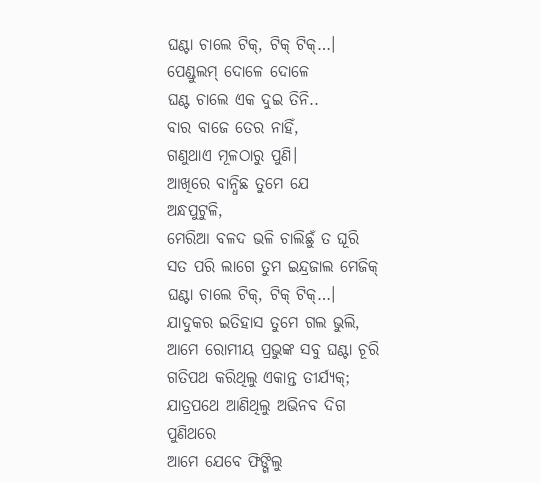ଘଣ୍ଟା ଚାଲେ ଟିକ୍, ଟିକ୍ ଟିକ୍…।
ପେଣ୍ଡୁଲମ୍ ଦୋଳେ ଦୋଳେ
ଘଣ୍ଟ ଚାଲେ ଏକ ଦୁଇ ତିନି..
ବାର ବାଜେ ତେର ନାହିଁ,
ଗଣୁଥାଏ ମୂଳଠାରୁ ପୁଣି।
ଆଖିରେ ବାନ୍ଧିଛ ତୁମେ ଯେ
ଅନ୍ଧପୁଟୁଳି,
ମେରିଆ ବଳଦ ଭଳି ଚାଲିଛୁଁ ତ ଘୂରି
ସତ ପରି ଲାଗେ ତୁମ ଇନ୍ଦ୍ରଜାଲ ମେଜିକ୍
ଘଣ୍ଟା ଚାଲେ ଟିକ୍, ଟିକ୍ ଟିକ୍…।
ଯାଦୁକର ଇତିହାସ ତୁମେ ଗଲ ଭୁଲି,
ଆମେ ରୋମୀୟ ପ୍ରଭୁଙ୍କ ସବୁ ଘଣ୍ଟା ଚୂରି
ଗତିପଥ କରିଥିଲୁ ଏକାନ୍ତ ତୀର୍ଯ୍ୟକ୍;
ଯାତ୍ରପଥେ ଆଣିଥିଲୁ ଅଭିନବ ଦିଗ
ପୁଣିଥରେ
ଆମେ ଯେବେ ଫିଙ୍ଗିଲୁ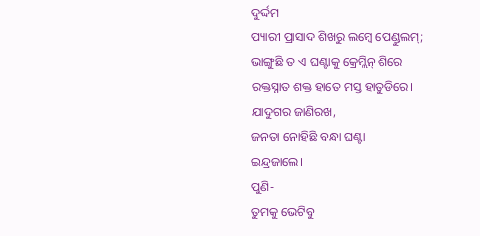ଦୁର୍ଦ୍ଦମ
ପ୍ୟାରୀ ପ୍ରାସାଦ ଶିଖରୁ ଲମ୍ବେ ପେଣ୍ଡୁଲମ୍;
ଭାଙ୍ଗୁଛି ତ ଏ ଘଣ୍ଟାକୁ କ୍ରେମ୍ଲିନ୍ ଶିରେ
ରକ୍ତସ୍ନାତ ଶକ୍ତ ହାତେ ମସ୍ତ ହାତୁଡିରେ।
ଯାଦୁଗର ଜାଣିରଖ,
ଜନତା ନୋହିଛି ବନ୍ଧା ଘଣ୍ଟା
ଇନ୍ଦ୍ରଜାଲେ।
ପୁଣି-
ତୁମକୁ ଭେଟିବୁ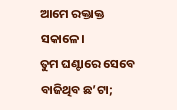ଆମେ ରକ୍ତାକ୍ତ
ସକାଳେ।
ତୁମ ଘଣ୍ଟାରେ ସେବେ ବାଜିଥିବ ଛ’ଟା;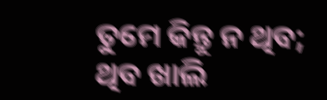ତୁମେ କିନ୍ତୁ ନ ଥିବ;
ଥିବ ଖାଲି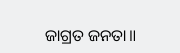ଜାଗ୍ରତ ଜନତା॥